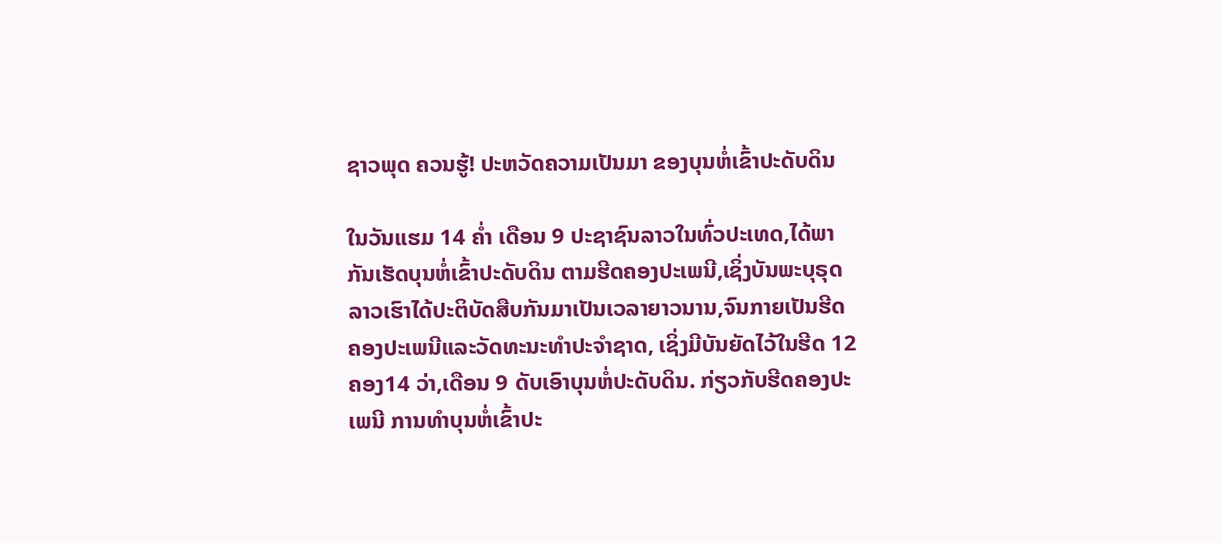ຊາວພຸດ ຄວນຮູ້! ປະຫວັດຄວາມເປັນມາ ຂອງບຸນຫໍ່ເຂົ້າປະດັບດິນ

ໃນວັນແຮມ 14 ຄໍ່າ ເດືອນ 9 ປະຊາຊົນລາວໃນທົ່ວປະເທດ,ໄດ້ພາກັນເຮັດບຸນຫໍ່ເຂົ້າປະດັບດິນ ຕາມຮີດຄອງປະເພນີ,ເຊິ່ງບັນພະບຸຣຸດລາວເຮົາໄດ້ປະຕິບັດສືບກັນມາເປັນເວລາຍາວນານ,ຈົນກາຍເປັນຮີດຄອງປະເພນີແລະວັດທະນະທຳປະຈຳຊາດ, ເຊິ່ງມີບັນຍັດໄວ້ໃນຮີດ 12 ຄອງ14 ວ່າ,ເດືອນ 9 ດັບເອົາບຸນຫໍ່ປະດັບດິນ. ກ່ຽວກັບຮີດຄອງປະເພນີ ການທຳບຸນຫໍ່ເຂົ້າປະ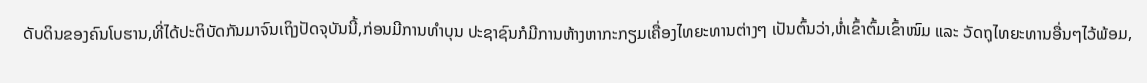ດັບດິນຂອງຄົນໂບຮານ,ທີ່ໄດ້ປະຕິບັດກັນມາຈົນເຖິງປັດຈຸບັນນີ້,ກ່ອນມີການທຳບຸນ ປະຊາຊົນກໍມີການຫ້າງຫາກະກຽມເຄື່ອງໄທຍະທານຕ່າງໆ ເປັນຕົ້ນວ່າ,ຫໍ່ເຂົ້າຕົ້ມເຂົ້າໜົມ ແລະ ວັດຖຸໄທຍະທານອື່ນໆໄວ້ພ້ອມ,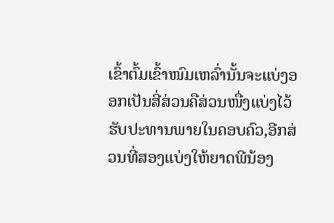ເຂົ້າຕົ້ມເຂົ້າໜົມເຫລົ່ານັ້ນຈະແບ່ງອອກເປັນສີ່ສ່ວນຄືສ່ວນໜື່ງແບ່ງໄວ້ຮັບປະທານພາຍໃນຄອບຄົວ,ອີກສ່ວນທີ່ສອງແບ່ງໃຫ້ຍາດພີນ້ອງ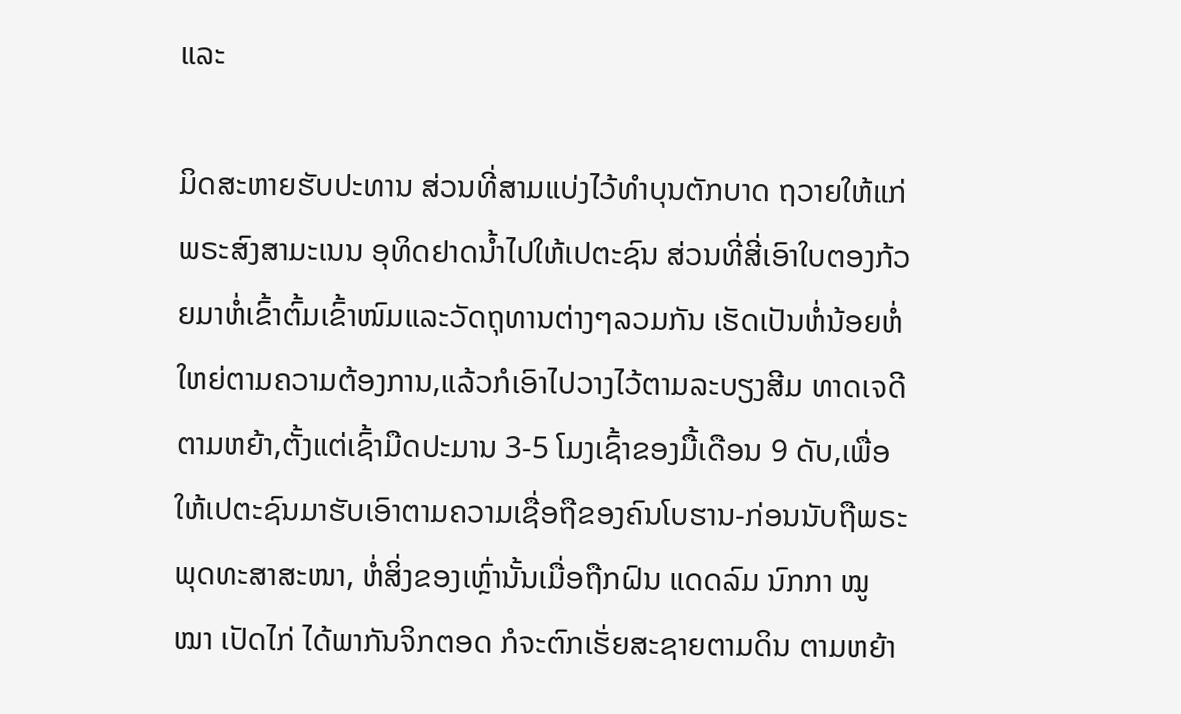ແລະ

ມິດສະຫາຍຮັບປະທານ ສ່ວນທີ່ສາມແບ່ງໄວ້ທຳບຸນຕັກບາດ ຖວາຍໃຫ້ແກ່ພຣະສົງສາມະເນນ ອຸທິດຢາດນໍ້າໄປໃຫ້ເປຕະຊົນ ສ່ວນທີ່ສີ່ເອົາໃບຕອງກ້ວຍມາຫໍ່ເຂົ້າຕົ້ມເຂົ້າໜົມແລະວັດຖຸທານຕ່າງໆລວມກັນ ເຮັດເປັນຫໍ່ນ້ອຍຫໍ່ໃຫຍ່ຕາມຄວາມຕ້ອງການ,ແລ້ວກໍເອົາໄປວາງໄວ້ຕາມລະບຽງສີມ ທາດເຈດີ ຕາມຫຍ້າ,ຕັ້ງແຕ່ເຊົ້າມືດປະມານ 3-5 ໂມງເຊົ້າຂອງມື້ເດືອນ 9 ດັບ,ເພື່ອໃຫ້ເປຕະຊົນມາຮັບເອົາຕາມຄວາມເຊື່ອຖືຂອງຄົນໂບຮານ-ກ່ອນນັບຖືພຣະພຸດທະສາສະໜາ, ຫໍ່ສິ່ງຂອງເຫຼົ່ານັ້ນເມື່ອຖືກຝົນ ແດດລົມ ນົກກາ ໝູໝາ ເປັດໄກ່ ໄດ້ພາກັນຈິກຕອດ ກໍຈະຕົກເຮັ່ຍສະຊາຍຕາມດິນ ຕາມຫຍ້າ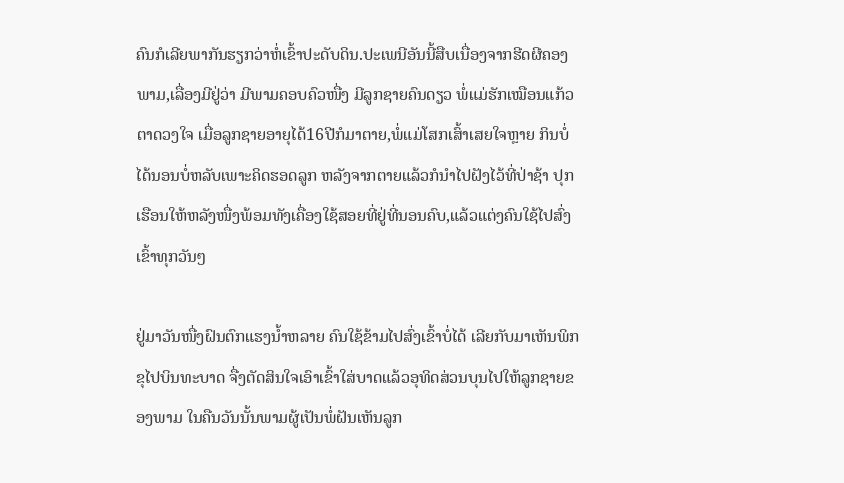ຄົນກໍເລີຍພາກັນຮຽກວ່າຫໍ່ເຂົ້າປະດັບດິນ.ປະເພນີອັນນີ້ສືບເນື່ອງຈາກຮີດຜີຄອງພາມ,ເລື່ອງມີຢູ່ວ່າ ມີພາມຄອບຄົວໜື່ງ ມີລູກຊາຍຄົນດຽວ ພໍ່ແມ່ຮັກເໝືອນແກ້ວຕາດວງໃຈ ເມື່ອລູກຊາຍອາຍຸໄດ້16ປີກໍມາຕາຍ,ພໍ່ແມ່ໂສກເສົ້າເສຍໃຈຫຼາຍ ກິນບໍ່ໄດ້ນອນບໍ່ຫລັບເພາະຄິດຮອດລູກ ຫລັງຈາກຕາຍແລ້ວກໍນຳໄປຝັງໄວ້ທີ່ປ່າຊ້າ ປຸກເຮືອນໃຫ້ຫລັງໜື່ງພ້ອມທັງເຄື່ອງໃຊ້ສອຍທີ່ຢູ່ທີ່ນອນຄົບ,ແລ້ວແຕ່ງຄົນໃຊ້ໄປສົ່ງເຂົ້າທຸກວັນໆ

ຢູ່ມາວັນໜື່ງຝົນຕົກແຮງນໍ້າຫລາຍ ຄົນໃຊ້ຂ້າມໄປສົ່ງເຂົ້າບໍ່ໄດ້ ເລີຍກັບມາເຫັນພິກຂຸໄປບິນທະບາດ ຈື່ງຕັດສິນໃຈເອົາເຂົ້າໃສ່ບາດແລ້ວອຸທິດສ່ວນບຸນໄປໃຫ້ລູກຊາຍຂອງພາມ ໃນຄືນວັນນັ້ນພາມຜູ້ເປັນພໍ່ຝັນເຫັນລູກ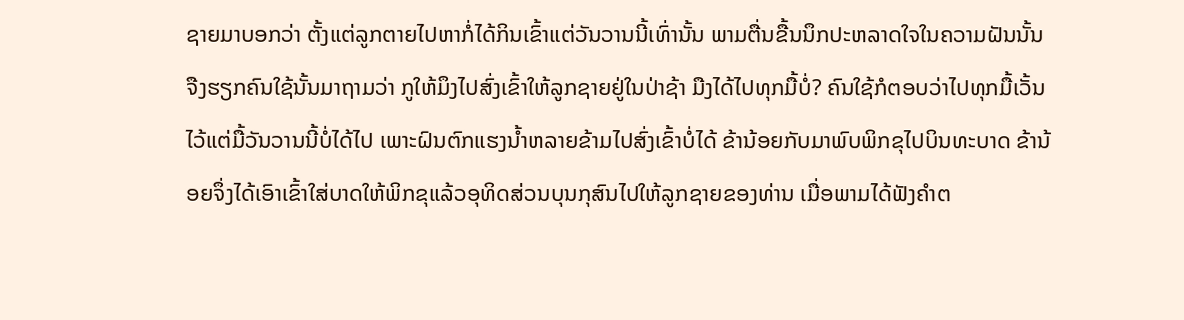ຊາຍມາບອກວ່າ ຕັ້ງແຕ່ລູກຕາຍໄປຫາກໍ່ໄດ້ກິນເຂົ້າແຕ່ວັນວານນີ້ເທົ່ານັ້ນ ພາມຕື່ນຂື້ນນຶກປະຫລາດໃຈໃນຄວາມຝັນນັ້ນ ຈືງຮຽກຄົນໃຊ້ນັ້ນມາຖາມວ່າ ກູໃຫ້ມຶງໄປສົ່ງເຂົ້າໃຫ້ລູກຊາຍຢູ່ໃນປ່າຊ້າ ມືງໄດ້ໄປທຸກມື້ບໍ່? ຄົນໃຊ້ກໍຕອບວ່າໄປທຸກມື້ເວັ້ນໄວ້ແຕ່ມື້ວັນວານນີ້ບໍ່ໄດ້ໄປ ເພາະຝົນຕົກແຮງນໍ້າຫລາຍຂ້າມໄປສົ່ງເຂົ້າບໍ່ໄດ້ ຂ້ານ້ອຍກັບມາພົບພິກຂຸໄປບິນທະບາດ ຂ້ານ້ອຍຈຶ່ງໄດ້ເອົາເຂົ້າໃສ່ບາດໃຫ້ພິກຂຸແລ້ວອຸທິດສ່ວນບຸນກຸສົນໄປໃຫ້ລູກຊາຍຂອງທ່ານ ເມື່ອພາມໄດ້ຟັງຄຳຕ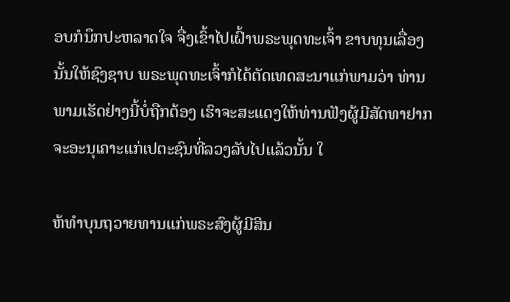ອບກໍນຶກປະຫລາດໃຈ ຈື່ງເຂົ້າໄປເຝົ້າພຣະພຸດທະເຈົ້າ ຂາບທຸນເລື່ອງນັ້ນໃຫ້ຊົງຊາບ ພຣະພຸດທະເຈົ້າກໍໄດ້ຕັດເທດສະນາແກ່ພາມວ່າ ທ່ານພາມເຮັດຢ່າງນີ້ບໍ່ຖືກຕ້ອງ ເຮົາຈະສະແດງໃຫ້ທ່ານຟັງຜູ້ມີສັດທາຢາກຈະອະນຸເຄາະແກ່ເປຕະຊົນທີ່ລວງລັບໄປແລ້ວນັ້ນ ໃ

ຫ້ທຳບຸນຖວາຍທານແກ່ພຣະສົງຜູ້ມີສິນ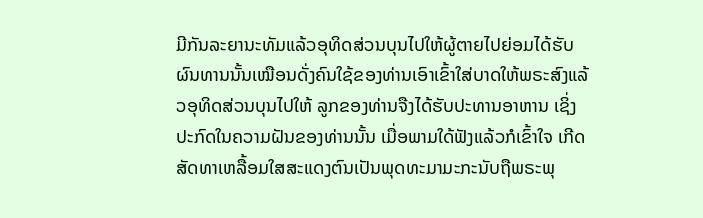ມີກັນລະຍານະທັມແລ້ວອຸທິດສ່ວນບຸນໄປໃຫ້ຜູ້ຕາຍໄປຍ່ອມໄດ້ຮັບຜົນທານນັ້ນເໝືອນດັ່ງຄົນໃຊ້ຂອງທ່ານເອົາເຂົ້າໃສ່ບາດໃຫ້ພຣະສົງແລ້ວອຸທິດສ່ວນບຸນໄປໃຫ້ ລູກຂອງທ່ານຈືງໄດ້ຮັບປະທານອາຫານ ເຊິ່ງປະກົດໃນຄວາມຝັນຂອງທ່ານນັ້ນ ເມື່ອພາມໃດ້ຟັງແລ້ວກໍເຂົ້າໃຈ ເກີດສັດທາເຫລື້ອມໃສສະແດງຕົນເປັນພຸດທະມາມະກະນັບຖືພຣະພຸ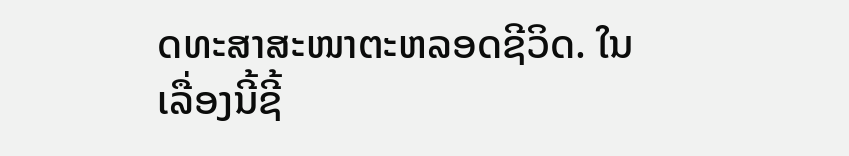ດທະສາສະໜາຕະຫລອດຊີວິດ. ໃນເລື່ອງນີ້ຊີ້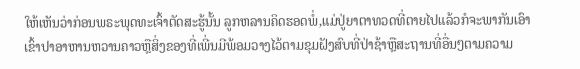ໃຫ້ເຫັນວ່າກ່ອນພຣະພຸດທະເຈົ້າຕັດສະຮູ້ນັ້ນ ລູກຫລານຄິດຮອດພໍ່,ແມ່ປູ່ຍາຕາທວດທີ່ຕາຍໄປແລ້ວກໍຈະພາກັນເອົາເຂົ້າປາອາຫານຫວານຄາວຫຼືສິ່ງຂອງທີ່ເພີ່ນມີພ້ອມວາງໄວ້ຕາມຂຸມຝັງສົບທີ່ປ່າຊ້າຫຼືສະຖານທີ່ອື່ນໆຕາມຄວາມ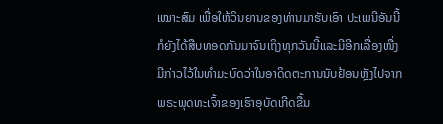ເໝາະສົມ ເພື່ອໃຫ້ວິນຍານຂອງທ່ານມາຮັບເອົາ ປະເພນີອັນນີ້ກໍຍັງໄດ້ສືບທອດກັນມາຈົນເຖິງທຸກວັນນີ້ແລະມີອີກເລື່ອງໜື່ງມີກ່າວໄວ້ໃນທຳມະບົດວ່າໃນອາດິດຕະການນັບຢ້ອນຫຼັງໄປຈາກພຣະພຸດທະເຈົ້າຂອງເຮົາອຸບັດເກີດຂື້ນ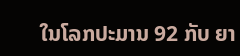ໃນໂລກປະມານ 92 ກັບ ຍາ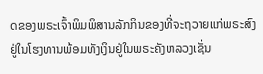ດຂອງພຣະເຈົ້າພິມພິສານລັກກິນຂອງທີ່ຈະຖວາຍແກ່ພຣະສົງຢູ່ໃນໂຮງທານພ້ອມທັງເງິນຢູ່ໃນພຣະຄັງຫລວງເຊັ່ນ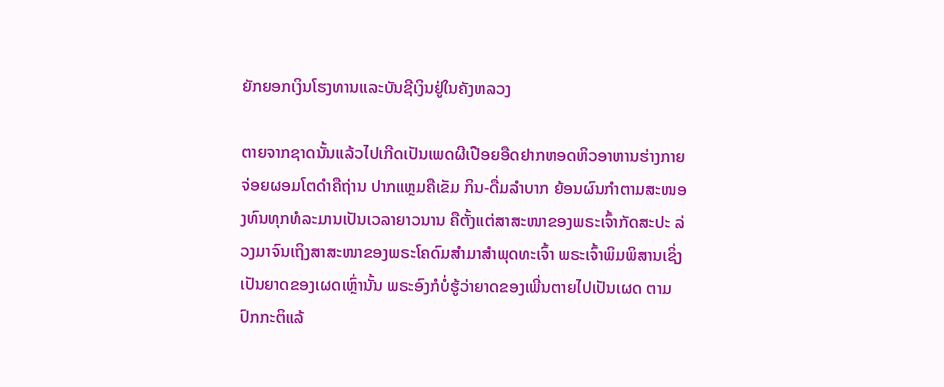ຍັກຍອກເງິນໂຮງທານແລະບັນຊີເງິນຢູ່ໃນຄັງຫລວງ

ຕາຍຈາກຊາດນັ້ນແລ້ວໄປເກີດເປັນເພດຜີເປືອຍອືດຢາກຫອດຫິວອາຫານຮ່າງກາຍຈ່ອຍຜອມໂຕດຳຄືຖ່ານ ປາກແຫຼມຄືເຂັມ ກິນ-ດື່ມລຳບາກ ຍ້ອນຜົນກຳຕາມສະໜອງທົນທຸກທໍລະມານເປັນເວລາຍາວນານ ຄືຕັ້ງແຕ່ສາສະໜາຂອງພຣະເຈົ້າກັດສະປະ ລ່ວງມາຈົນເຖິງສາສະໜາຂອງພຣະໂຄດົມສຳມາສຳພຸດທະເຈົ້າ ພຣະເຈົ້າພິມພິສານເຊິ່ງເປັນຍາດຂອງເຜດເຫຼົ່ານັ້ນ ພຣະອົງກໍບໍ່ຮູ້ວ່າຍາດຂອງເພີ່ນຕາຍໄປເປັນເຜດ ຕາມປົກກະຕິແລ້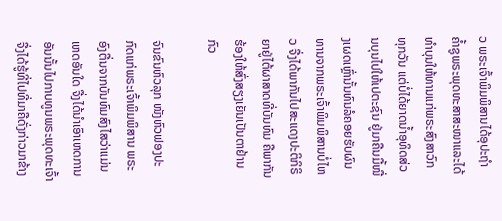ວ ພຣະເຈົ້າພິມພິສານໄດ້ອຸປະຖໍາຄໍ້າຊູພຣະພຸດທະສາສະໜາແລະໄດ້ທຳບຸນໃຫ້ທານແກ່ພຣະສົງສາວົກທຸກວັນ ແຕ່ບໍ່ໄດ້ຍາດນໍ້າອຸທິດສ່ວນບຸນໄປໃຫ້ເປຕະຊົນ ຢູ່ມາຄືນມື້ໜື່ງເຜດເຫຼົ່ານັ້ນທົນລໍຄອຍຮັບຜົນທານຈາກພຣະເຈົ້າພິມພິສານບໍ່ໄຫວ ຈື່ງໄດ້ພາກັນໄປສະແດງປະຕິກິຣິຍາຢູ່ໄຕ້ຜາສາດທີ່ບັນທົມ ຄືພາກັນຮ້ອງໃຫ້ສົ່ງສຽງເຍັນເປັນຕາຢ້ານກົວ

ຈົນຂົນຫົວລຸກ ໜັງຫົວຟອງປະກົດແກ່ພຣະເຈົ້າພິມພິສານ ພຣະອົງຕື່ນຈາກບັນທົມສົງໄສວ່າແມ່ນເຫດອັນໃດ ຈື່ງໄດ້ນຳເອົາເຫດການອັນນັ້ນໄປກາບທູນພຣະພຸດທະເຈົ້າ ຈື່ງໄດ້ຮູ້ທີ່ໄປທີ່ມາຄືດັ່ງກ່າວມາຂ້າງ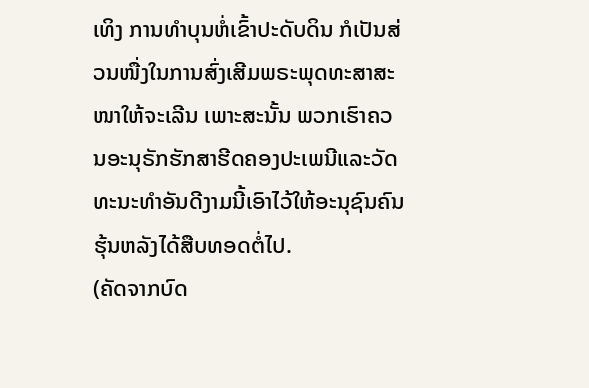ເທິງ ການທຳບຸນຫໍ່ເຂົ້າປະດັບດິນ ກໍເປັນສ່ວນໜື່ງໃນການສົ່ງເສີມພຣະພຸດທະສາສະໜາໃຫ້ຈະເລີນ ເພາະສະນັ້ນ ພວກເຮົາຄວນອະນຸຣັກຮັກສາຮີດຄອງປະເພນີແລະວັດທະນະທຳອັນດີງາມນີ້ເອົາໄວ້ໃຫ້ອະນຸຊົນຄົນຮຸ້ນຫລັງໄດ້ສືບທອດຕໍ່ໄປ.
(ຄັດຈາກບົດ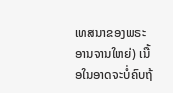ເທສນາຂອງພຣະອານຈານໃຫຍ່) ເນື້ອໃນອາດຈະບໍ່ຄົບຖ້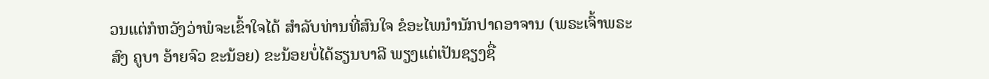ວນແຕ່ກໍຫວັງວ່າພໍຈະເຂົ້າໃຈໄດ້ ສຳລັບທ່ານທີ່ສົນໃຈ ຂໍອະໄພນຳນັກປາດອາຈານ (ພຣະເຈົ້າພຣະສົງ ຄູບາ ອ້າຍຈົວ ຂະນ້ອຍ) ຂະນ້ອຍບໍ່ໄດ້ຮຽນບາລີ ພຽງແຕ່ເປັນຊຽງຊື່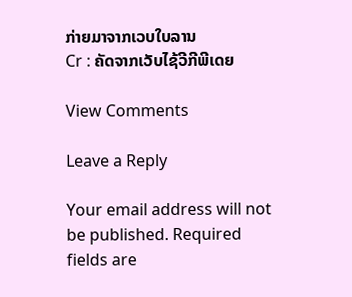ກ່າຍມາຈາກເວບໃບລານ
Cr : ຄັດຈາກເວັບໄຊ້ວີກີພີເດຍ

View Comments

Leave a Reply

Your email address will not be published. Required fields are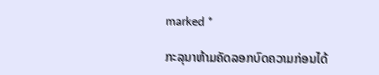marked *

ກະລຸນາຫ້າມຄັດລອກບົດຄວາມກ່ອນໄດ້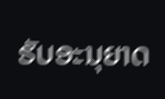ຮັບອະນຸຍາດ